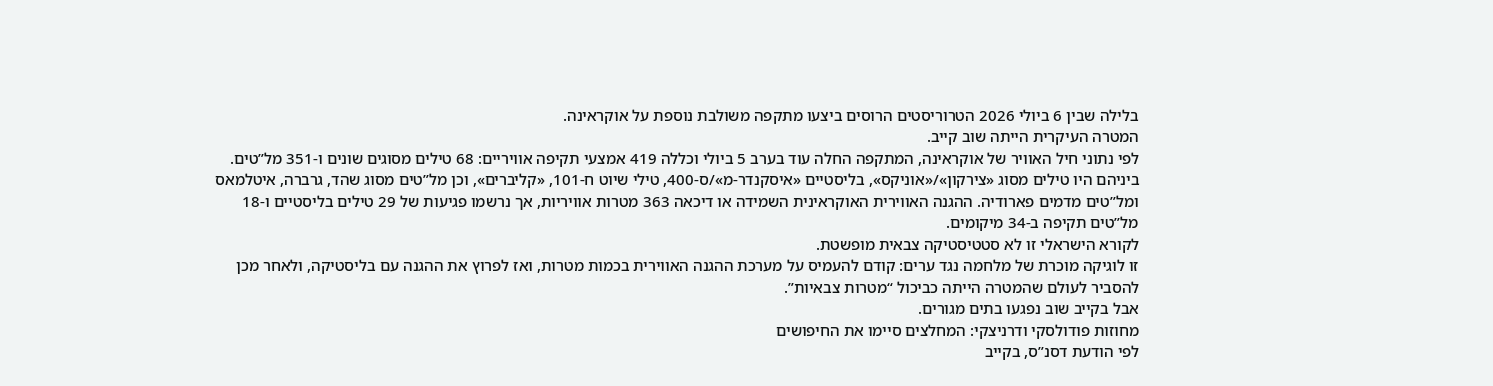בלילה שבין 6 ביולי 2026 הטרוריסטים הרוסים ביצעו מתקפה משולבת נוספת על אוקראינה.
המטרה העיקרית הייתה שוב קייב.
לפי נתוני חיל האוויר של אוקראינה, המתקפה החלה עוד בערב 5 ביולי וכללה 419 אמצעי תקיפה אוויריים: 68 טילים מסוגים שונים ו-351 מל”טים.
ביניהם היו טילים מסוג «צירקון»/«אוניקס», בליסטיים «איסקנדר-מ»/ס-400, טילי שיוט ח-101, «קליברים», וכן מל”טים מסוג שהד, גרברה, איטלמאס ומל”טים מדמים פארודיה. ההגנה האווירית האוקראינית השמידה או דיכאה 363 מטרות אוויריות, אך נרשמו פגיעות של 29 טילים בליסטיים ו-18 מל”טים תקיפה ב-34 מיקומים.
לקורא הישראלי זו לא סטטיסטיקה צבאית מופשטת.
זו לוגיקה מוכרת של מלחמה נגד ערים: קודם להעמיס על מערכת ההגנה האווירית בכמות מטרות, ואז לפרוץ את ההגנה עם בליסטיקה, ולאחר מכן להסביר לעולם שהמטרה הייתה כביכול “מטרות צבאיות”.
אבל בקייב שוב נפגעו בתים מגורים.
מחוזות פודולסקי ודרניצקי: המחלצים סיימו את החיפושים
לפי הודעת דסנ”ס, בקייב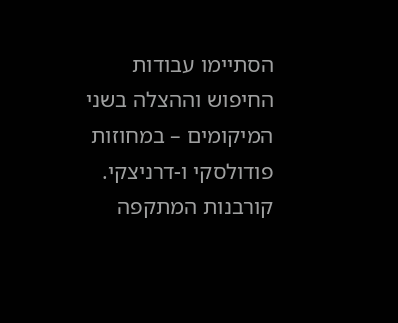הסתיימו עבודות החיפוש וההצלה בשני המיקומים – במחוזות פודולסקי ו-דרניצקי.
קורבנות המתקפה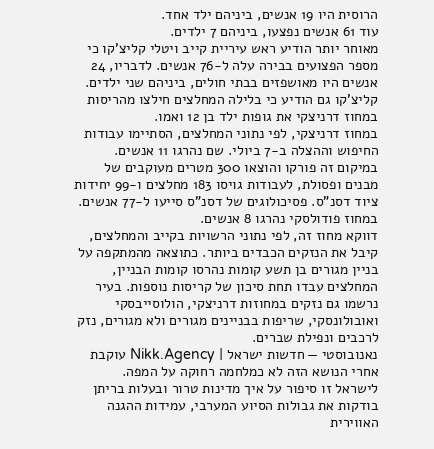הרוסית היו 19 אנשים, ביניהם ילד אחד.
עוד 61 אנשים נפצעו, ביניהם 7 ילדים.
מאוחר יותר הודיע ראש עיריית קייב ויטלי קליצ’קו כי מספר הפצועים בבירה עלה ל-76 אנשים. לדבריו, 24 אנשים היו מאושפזים בבתי חולים, ביניהם שני ילדים. קליצ’קו גם הודיע כי בלילה המחלצים חילצו מהריסות במחוז דרניצקי את גופות ילד בן 12 ואמו.
במחוז דרניצקי, לפי נתוני המחלצים, הסתיימו עבודות החיפוש וההצלה ב-7 ביולי. שם נהרגו 11 אנשים. במיקום זה פורקו והוצאו 300 מטרים מעוקבים של מבנים ופסולת, לעבודות גויסו 183 מחלצים ו-99 יחידות ציוד דסנ”ס. פסיכולוגים של דסנ”ס סייעו ל-77 אנשים.
במחוז פודולסקי נהרגו 8 אנשים.
דווקא מחוז זה, לפי נתוני הרשויות בקייב והמחלצים, קיבל את הנזקים הכבדים ביותר. כתוצאה מהמתקפה על בניין מגורים בן תשע קומות נהרסו קומות הבניין, המחלצים עבדו תחת סיכון של קריסות נוספות. בעיר נרשמו גם נזקים במחוזות דרניצקי, הולוסייבסקי ואובולונסקי, שריפות בבניינים מגורים ולא מגורים, נזק לרכבים ונפילת שברים.
נאנובוסטי — חדשות ישראל | Nikk.Agency עוקבת אחרי הנושא הזה לא כמלחמה רחוקה על המפה.
לישראל זו סיפור על איך מדינות טרור ובעלות בריתן בודקות את גבולות הסיוע המערבי, עמידות ההגנה האווירית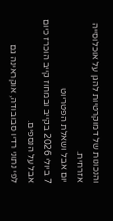והנכונות של דמוקרטיות להגן על אוכלוסייה אזרחית.
יום אבל ושאלת הפטריוט
7 ביולי 2026 בקייב ובמחוז קייב הוכרז כיום אבל על הנספים.
לפי נתוני רדיו סבובודה, אוקראינה גם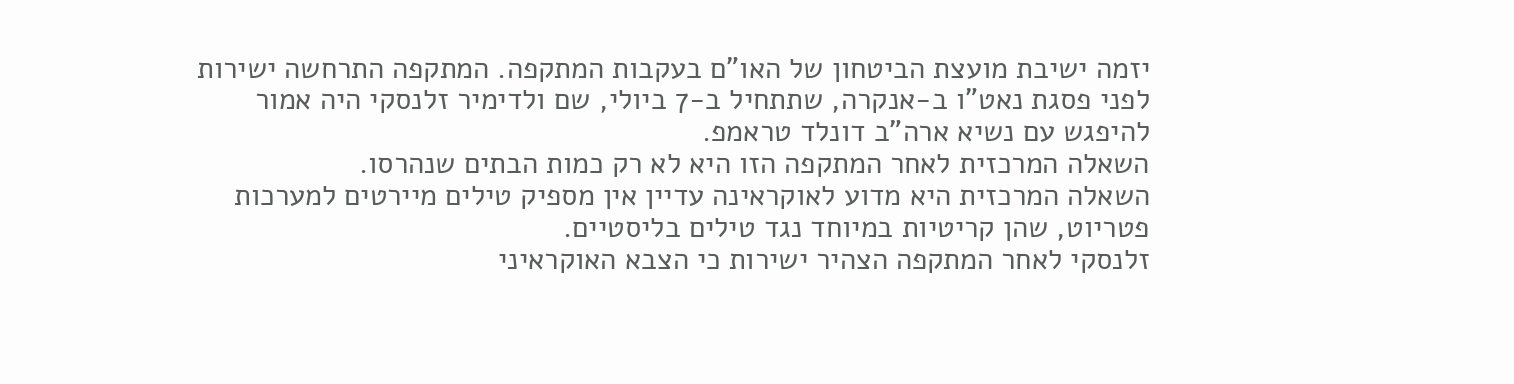יזמה ישיבת מועצת הביטחון של האו”ם בעקבות המתקפה. המתקפה התרחשה ישירות לפני פסגת נאט”ו ב-אנקרה, שתתחיל ב-7 ביולי, שם ולדימיר זלנסקי היה אמור להיפגש עם נשיא ארה”ב דונלד טראמפ.
השאלה המרכזית לאחר המתקפה הזו היא לא רק כמות הבתים שנהרסו.
השאלה המרכזית היא מדוע לאוקראינה עדיין אין מספיק טילים מיירטים למערכות פטריוט, שהן קריטיות במיוחד נגד טילים בליסטיים.
זלנסקי לאחר המתקפה הצהיר ישירות כי הצבא האוקראיני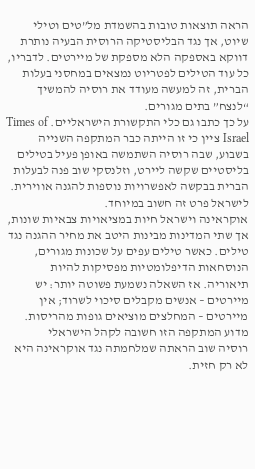הראה תוצאות טובות בהשמדת מל”טים וטילי שיוט, אך נגד הבליסטיקה הרוסית הבעיה נותרת דווקא באספקה הלא מספקת של מיירטים. לדבריו, כל עוד הטילים לפטריוט נמצאים במחסני בעלות הברית, זה למעשה מעודד את רוסיה להמשיך “לנצח” בתים מגורים.
על כך כתבו גם כלי התקשורת הישראליים. Times of Israel ציין כי זו הייתה כבר המתקפה השנייה בשבוע, שבה רוסיה השתמשה באופן פעיל בטילים בליסטיים שקשה ליירט, וזלנסקי שוב פנה לבעלות הברית בבקשה לאפשרויות נוספות להגנה אווירית.
לישראל פרט זה חשוב במיוחד.
אוקראינה וישראל חיות במציאויות צבאיות שונות, אך שתי המדינות מבינות היטב את מחיר ההגנה נגד טילים. כאשר טילים עפים על שכונות מגורים, הנוסחאות הדיפלומטיות מפסיקות להיות תיאוריה. אז השאלה נשמעת פשוטה יותר: יש מיירטים – אנשים מקבלים סיכוי לשרוד; אין מיירטים – המחלצים מוציאים גופות מהריסות.
מדוע המתקפה הזו חשובה לקהל הישראלי
רוסיה שוב הראתה שמלחמתה נגד אוקראינה היא לא רק חזית.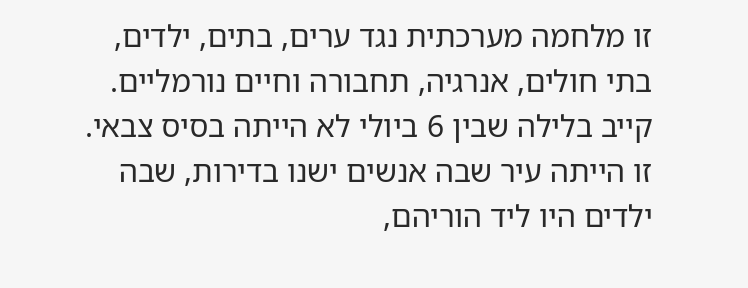זו מלחמה מערכתית נגד ערים, בתים, ילדים, בתי חולים, אנרגיה, תחבורה וחיים נורמליים.
קייב בלילה שבין 6 ביולי לא הייתה בסיס צבאי.
זו הייתה עיר שבה אנשים ישנו בדירות, שבה ילדים היו ליד הוריהם,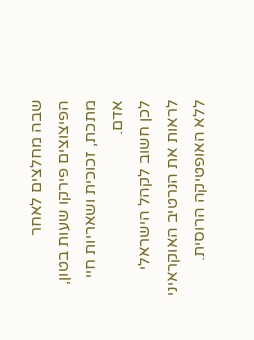שבה מחלצים לאחר הפיצוצים פירקו שעות בטון, מתכת, זכוכית ושאריות חיי אדם.
לכן חשוב לקהל הישראלי לראות את הנרטיב האוקראיני ללא האופטיקה הרוסית.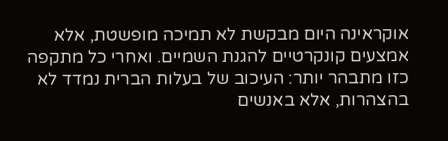אוקראינה היום מבקשת לא תמיכה מופשטת, אלא אמצעים קונקרטיים להגנת השמיים. ואחרי כל מתקפה כזו מתבהר יותר: העיכוב של בעלות הברית נמדד לא בהצהרות, אלא באנשים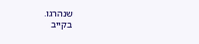שנהרגו.
בקייב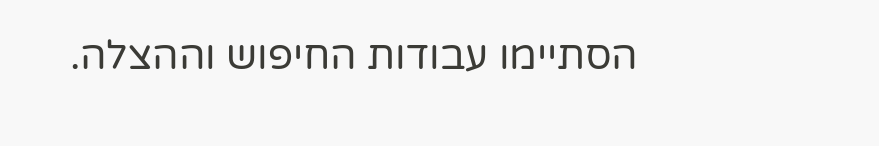הסתיימו עבודות החיפוש וההצלה.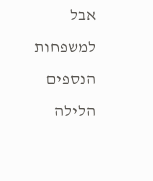אבל למשפחות הנספים הלילה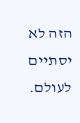הזה לא יסתיים לעולם.